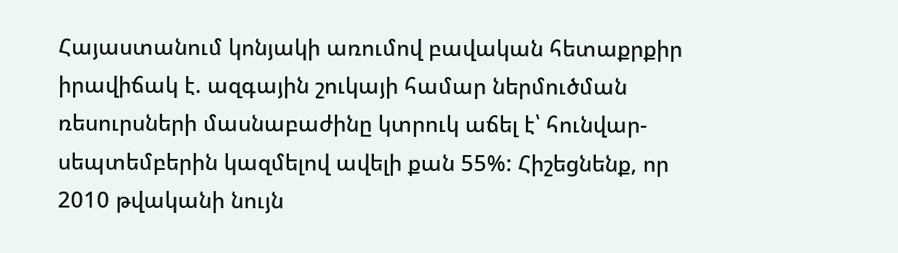Հայաստանում կոնյակի առումով բավական հետաքրքիր իրավիճակ է. ազգային շուկայի համար ներմուծման ռեսուրսների մասնաբաժինը կտրուկ աճել է՝ հունվար-սեպտեմբերին կազմելով ավելի քան 55%: Հիշեցնենք, որ 2010 թվականի նույն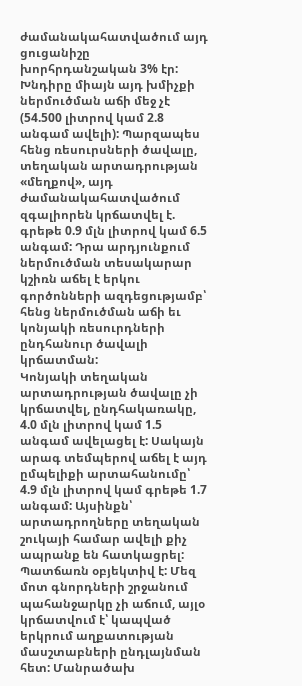ժամանակահատվածում այդ ցուցանիշը խորհրդանշական 3% էր:
Խնդիրը միայն այդ խմիչքի ներմուծման աճի մեջ չէ (54.500 լիտրով կամ 2.8 անգամ ավելի): Պարզապես հենց ռեսուրսների ծավալը, տեղական արտադրության «մեղքով», այդ ժամանակահատվածում զգալիորեն կրճատվել է. գրեթե 0.9 մլն լիտրով կամ 6.5 անգամ: Դրա արդյունքում ներմուծման տեսակարար կշիռն աճել է երկու գործոնների ազդեցությամբ՝ հենց ներմուծման աճի եւ կոնյակի ռեսուրդների ընդհանուր ծավալի կրճատման:
Կոնյակի տեղական արտադրության ծավալը չի կրճատվել, ընդհակառակը, 4.0 մլն լիտրով կամ 1.5 անգամ ավելացել է: Սակայն արագ տեմպերով աճել է այդ ըմպելիքի արտահանումը՝ 4.9 մլն լիտրով կամ գրեթե 1.7 անգամ: Այսինքն՝ արտադրողները տեղական շուկայի համար ավելի քիչ ապրանք են հատկացրել:
Պատճառն օբյեկտիվ է: Մեզ մոտ գնորդների շրջանում պահանջարկը չի աճում, այլօ կրճատվում է՝ կապված երկրում աղքատության մասշտաբների ընդլայնման հետ: Մանրածախ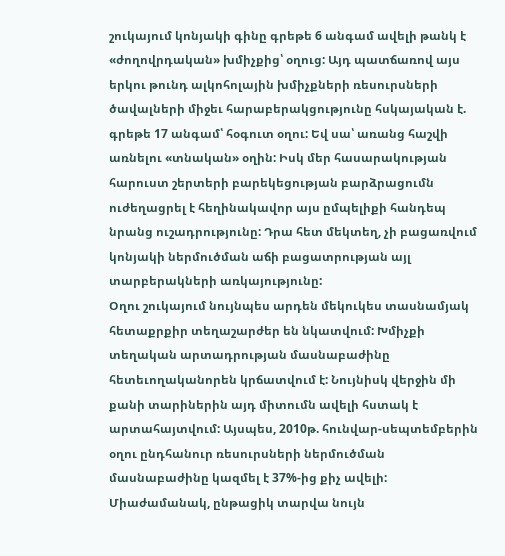շուկայում կոնյակի գինը գրեթե 6 անգամ ավելի թանկ է «ժողովրդական» խմիչքից՝ օղուց: Այդ պատճառով այս երկու թունդ ալկոհոլային խմիչքների ռեսուրսների ծավալների միջեւ հարաբերակցությունը հսկայական է. գրեթե 17 անգամ՝ հօգուտ օղու: Եվ սա՝ առանց հաշվի առնելու «տնական» օղին: Իսկ մեր հասարակության հարուստ շերտերի բարեկեցության բարձրացումն ուժեղացրել է հեղինակավոր այս ըմպելիքի հանդեպ նրանց ուշադրությունը: Դրա հետ մեկտեղ, չի բացառվում կոնյակի ներմուծման աճի բացատրության այլ տարբերակների առկայությունը:
Օղու շուկայում նույնպես արդեն մեկուկես տասնամյակ հետաքրքիր տեղաշարժեր են նկատվում: Խմիչքի տեղական արտադրության մասնաբաժինը հետեւողականորեն կրճատվում է: Նույնիսկ վերջին մի քանի տարիներին այդ միտումն ավելի հստակ է արտահայտվում: Այսպես, 2010թ. հունվար-սեպտեմբերին օղու ընդհանուր ռեսուրսների ներմուծման մասնաբաժինը կազմել է 37%-ից քիչ ավելի: Միաժամանակ, ընթացիկ տարվա նույն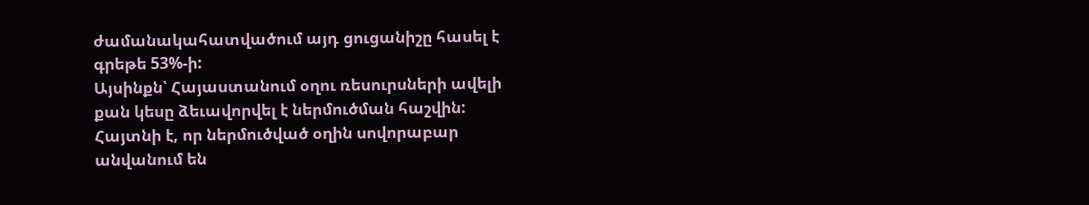ժամանակահատվածում այդ ցուցանիշը հասել է գրեթե 53%-ի:
Այսինքն՝ Հայաստանում օղու ռեսուրսների ավելի քան կեսը ձեւավորվել է ներմուծման հաշվին: Հայտնի է, որ ներմուծված օղին սովորաբար անվանում են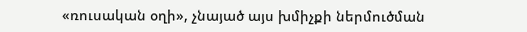«ռուսական օղի», չնայած այս խմիչքի ներմուծման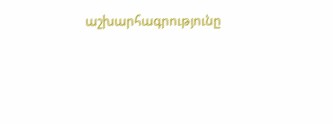աշխարհագրությունը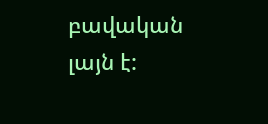բավական լայն է: